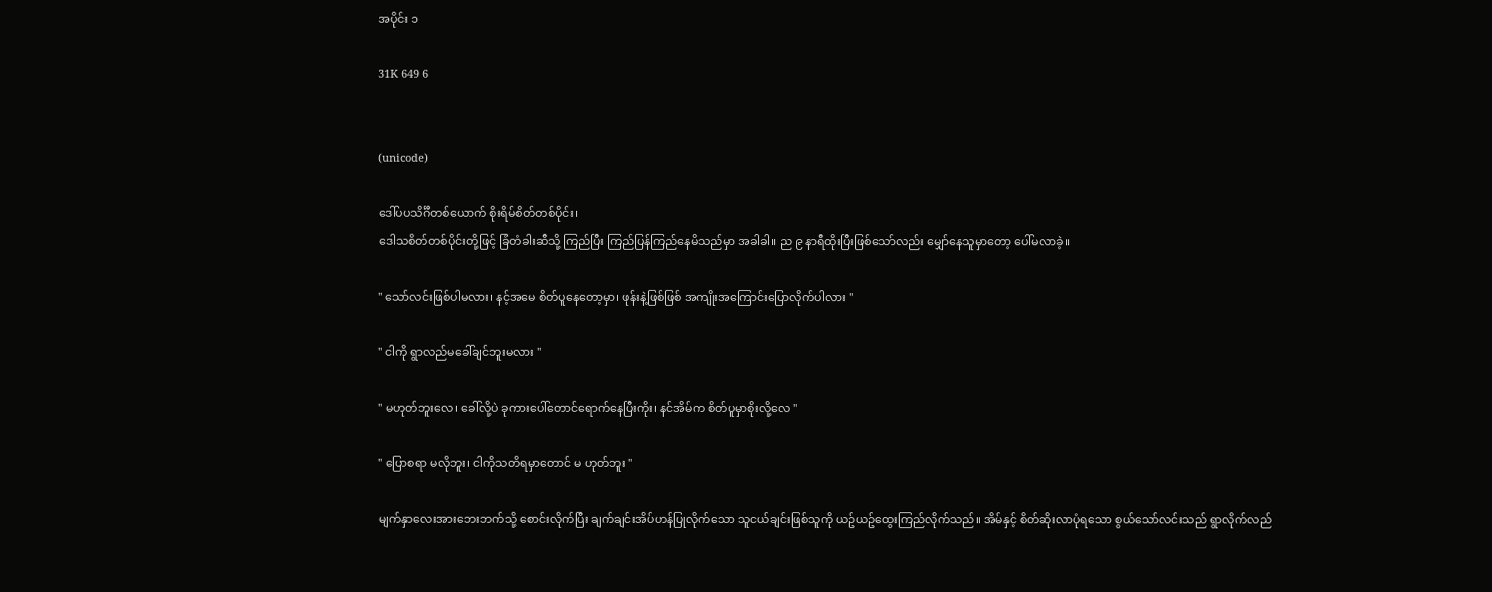အပိုင်း ၁

31K 649 6


(unicode)

ဒေါ်ပပသိင်္ဂီတစ်ယောက် စိုးရိမ်စိတ်တစ်ပိုင်း၊
ဒေါသစိတ်တစ်ပိုင်းတို့ဖြင့် ခြံတံခါးဆီသို့ ကြည်ပြီး ကြည်ပြန်ကြည်နေမိသည်မှာ အခါခါ။ ည ၉ နာရီထိုးပြီးဖြစ်သော်လည်း မျှော်နေသူမှာတော့ ပေါ်မလာခဲ့။

" သော်လင်းဖြစ်ပါမလား၊ နင့်အမေ စိတ်ပူနေတော့မှာ၊ ဖုန်းနဲ့ဖြစ်ဖြစ် အကျိုးအကြောင်းပြောလိုက်ပါလား "

" ငါကို ရွာလည်မခေါ်ချင်ဘူးမလား "

" မဟုတ်ဘူးလေ၊ ခေါ်လို့ပဲ ခုကားပေါ်တောင်ရောက်နေပြီးကိုး၊ နင်အိမ်က စိတ်ပူမှာစိုးလို့လေ "

" ပြောစရာ မလိုဘူး၊ ငါကိုသတိရမှာတောင် မ ဟုတ်ဘူး "

မျက်နှာလေးအားဘေးဘက်သို့ စောင်းလိုက်ပြီး ချက်ချင်းအိပ်ဟန်ပြုလိုက်သော သူငယ်ချင်းဖြစ်သူကို ယဥ်ယဥ်ထွေးကြည်လိုက်သည်။ အိမ်နှင့် စိတ်ဆိုးလာပုံရသော စွယ်သော်လင်းသည် ရွာလိုက်လည်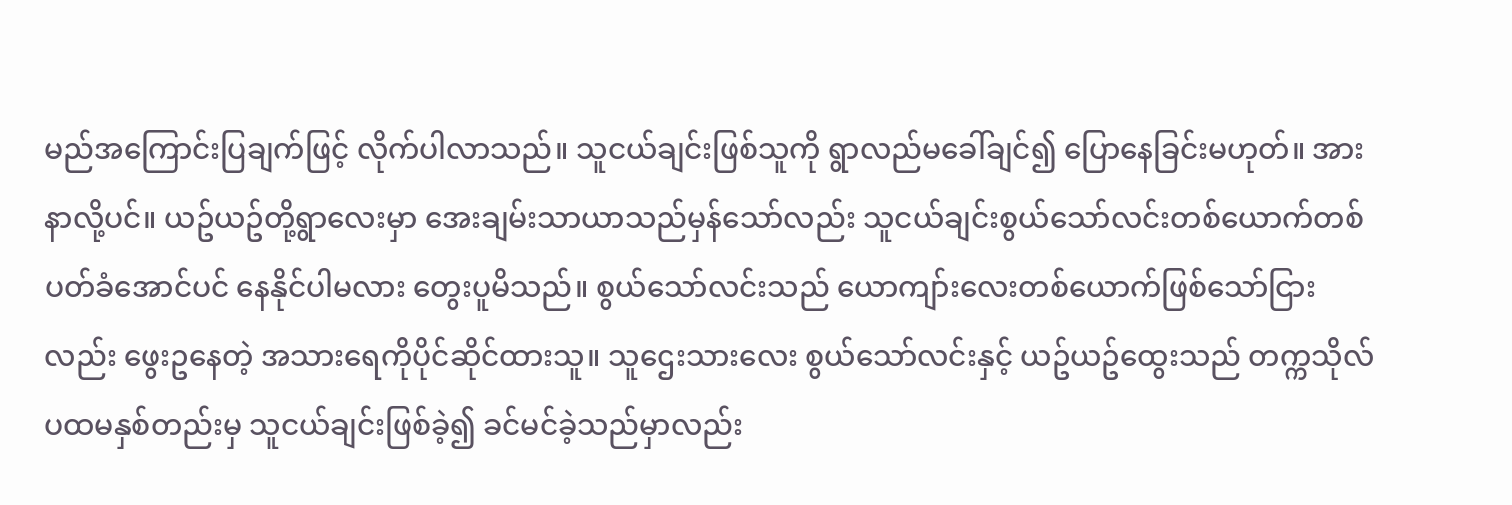မည်အကြောင်းပြချက်ဖြင့် လိုက်ပါလာသည်။ သူငယ်ချင်းဖြစ်သူကို ရွာလည်မခေါ်ချင်၍ ပြောနေခြင်းမဟုတ်။ အားနာလို့ပင်။ ယဥ်ယဥ်တို့ရွာလေးမှာ အေးချမ်းသာယာသည်မှန်သော်လည်း သူငယ်ချင်းစွယ်သော်လင်းတစ်ယောက်တစ်ပတ်ခံအောင်ပင် နေနိုင်ပါမလား တွေးပူမိသည်။ စွယ်သော်လင်းသည် ယောကျာ်းလေးတစ်ယောက်ဖြစ်သော်ငြားလည်း ဖွေးဥနေတဲ့ အသားရေကိုပိုင်ဆိုင်ထားသူ။ သူဌေးသားလေး စွယ်သော်လင်းနှင့် ယဥ်ယဥ်ထွေးသည် တက္ကသိုလ်ပထမနှစ်တည်းမှ သူငယ်ချင်းဖြစ်ခဲ့၍ ခင်မင်ခဲ့သည်မှာလည်း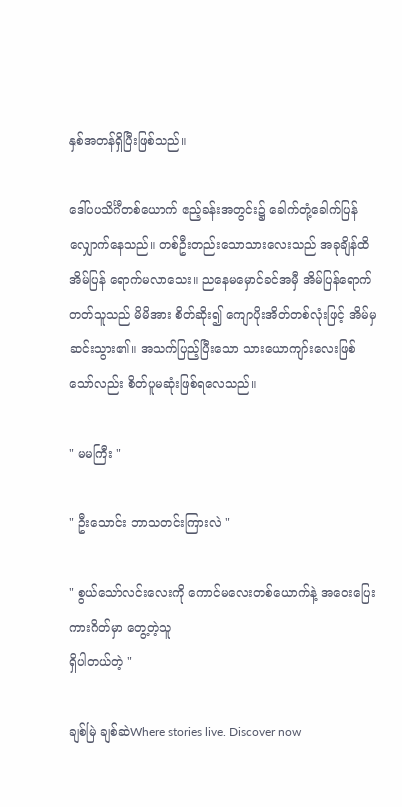နှစ်အတန်ရှိပြီးဖြစ်သည်။

ဒေါ်ပပသိင်္ဂီတစ်ယောက် ဧည့်ခန်းအတွင်း၌ ခေါက်တုံ့ခေါက်ပြန်လျှောက်နေသည်။ တစ်ဦးတည်းသောသားလေးသည် အခုချိန်ထိ အိမ်ပြန် ရောက်မလာသေး။ ညနေမမှောင်ခင်အမှီ အိမ်ပြန်ရောက်တတ်သူသည် မိမိအား စိတ်ဆိုး၍ ကျောပိုးအိတ်တစ်လုံးဖြင့် အိမ်မှဆင်းသွား၏။ အသက်ပြည့်ပြီးသော သားယောကျာ်းလေးဖြစ်သော်လည်း စိတ်ပူမဆုံးဖြစ်ရလေသည်။

" မမကြီး "

" ဦးသောင်း ဘာသတင်းကြားလဲ "

" စွယ်သော်လင်းလေးကို ကောင်မလေးတစ်ယောက်နဲ့ အဝေးပြေးကားဂိတ်မှာ တွေ့တဲ့သူ
ရှိပါတယ်တဲ့ "

ချစ်မြဲ ချစ်ဆဲWhere stories live. Discover now